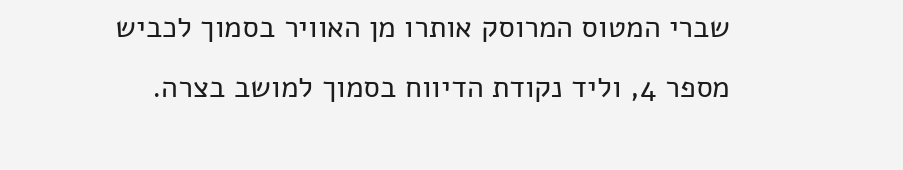שברי המטוס המרוסק אותרו מן האוויר בסמוך לכביש מספר 4, וליד נקודת הדיווח בסמוך למושב בצרה.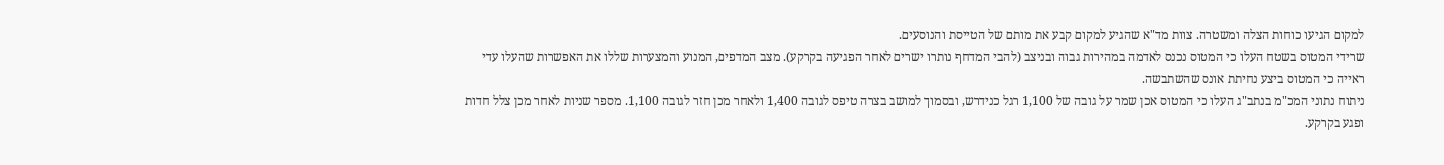למקום הגיעו כוחות הצלה ומשטרה. צוות מד"א שהגיע למקום קבע את מותם של הטייסת והנוסעים.
שרידי המטוס בשטח העלו כי המטוס נכנס לאדמה במהירות גבוה ובניצב (להבי המדחף נותרו ישרים לאחר הפגיעה בקרקע). מצב המדפים, המנוע והמצערות שללו את האפשרות שהעלו עדי ראייה כי המטוס ביצע נחיתת אונס שהשתבשה.
ניתוח נתוני המכ"מ בנתב"ג העלו כי המטוס אכן שמר על גובה של 1,100 רגל כנידרש, ובסמוך למושב בצרה טיפס לגובה 1,400 ולאחר מכן חזר לגובה 1,100. מספר שניות לאחר מכן צלל חדות ופגע בקרקע.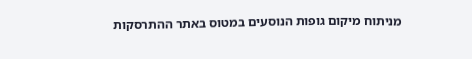מניתוח מיקום גופות הנוסעים במטוס באתר ההתרסקות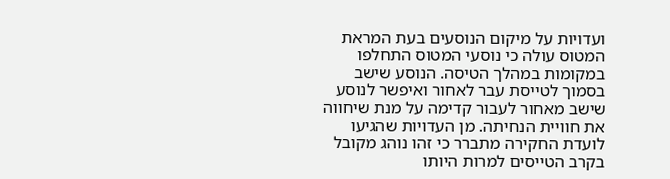ועדויות על מיקום הנוסעים בעת המראת המטוס עולה כי נוסעי המטוס התחלפו במקומות במהלך הטיסה. הנוסע שישב בסמוך לטייסת עבר לאחור ואיפשר לנוסע שישב מאחור לעבור קדימה על מנת שיחווה את חוויית הנחיתה. מן העדויות שהגיעו לועדת החקירה מתברר כי זהו נוהג מקובל בקרב הטייסים למרות היותו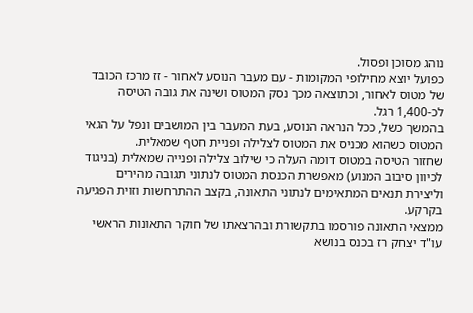נוהג מסוכן ופסול.
כפועל יוצא מחילופי המקומות - עם מעבר הנוסע לאחור - זז מרכז הכובד של מטוס לאחור, וכתוצאה מכך נסק המטוס ושינה את גובה הטיסה לכ-1,400 רגל.
בהמשך כשל, ככל הנראה הנוסע, בעת המעבר בין המושבים ונפל על הגאי המטוס כשהוא מכניס את המטוס לצלילה ופניית חטף שמאלית.
שחזור הטיסה במטוס דומה העלה כי שילוב צלילה ופנייה שמאלית (בניגוד לכיוון סיבוב המנוע) מאפשרת הכנסת המטוס לנתוני תגובה מהירים וליצירת תנאים המתאימים לנתוני התאונה, בקצב ההתרחשות וזוית הפגיעה בקרקע.
ממצאי התאונה פורסמו בתקשורת ובהרצאתו של חוקר התאונות הראשי עו"ד יצחק רז בכנס בנושא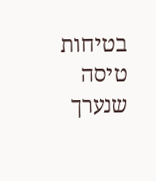בטיחות טיסה שנערך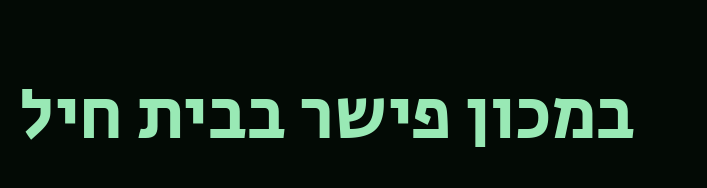במכון פישר בבית חיל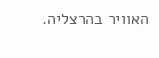האוויר בהרצליה.